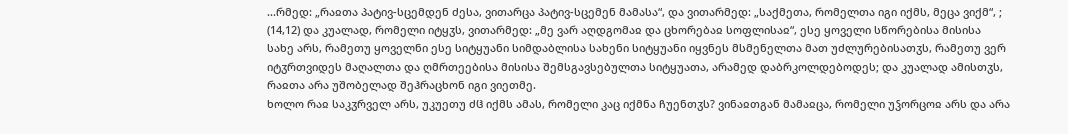...რმედ: „რაჲთა პატივ-სცემდენ ძესა, ვითარცა პატივ-სცემენ მამასა“, და ვითარმედ: „საქმეთა, რომელთა იგი იქმს, მეცა ვიქმ“, ; (14,12) და კუალად, რომელი იტყჳს, ვითარმედ: „მე ვარ აღდგომაჲ და ცხორებაჲ სოფლისაჲ“, ესე ყოველი სწორებისა მისისა სახე არს, რამეთუ ყოველნი ესე სიტყუანი სიმდაბლისა სახენი სიტყუანი იყვნეს მსმენელთა მათ უძლურებისათჳს, რამეთუ ვერ იტჳრთვიდეს მაღალთა და ღმრთეებისა მისისა შემსგავსებულთა სიტყუათა, არამედ დაბრკოლდებოდეს; და კუალად ამისთჳს, რაჲთა არა უშობელად შეჰრაცხონ იგი ვიეთმე.
ხოლო რაჲ საკჳრველ არს, უკუეთუ ძჱ იქმს ამას, რომელი კაც იქმნა ჩუენთჳს? ვინაჲთგან მამაჲცა, რომელი უჴორცოჲ არს და არა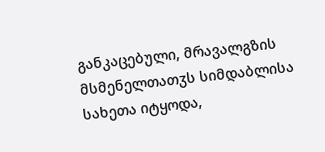განკაცებული, მრავალგზის მსმენელთათჳს სიმდაბლისა სახეთა იტყოდა,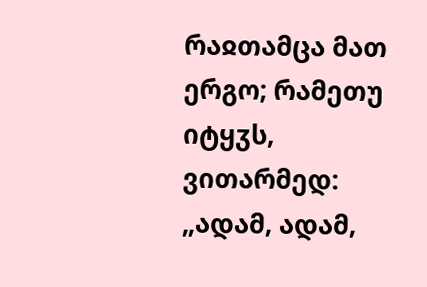რაჲთამცა მათ ერგო; რამეთუ იტყჳს, ვითარმედ: „ადამ, ადამ,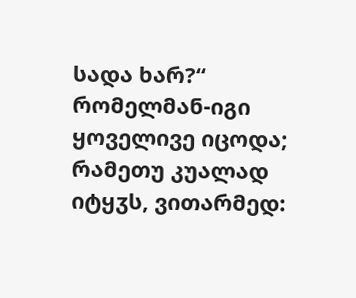სადა ხარ?“ რომელმან-იგი ყოველივე იცოდა; რამეთუ კუალად იტყჳს, ვითარმედ: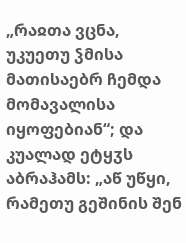„რაჲთა ვცნა, უკუეთუ ჴმისა მათისაებრ ჩემდა მომავალისა იყოფებიან“; და კუალად ეტყჳს აბრაჰამს: „აწ უწყი, რამეთუ გეშინის შენ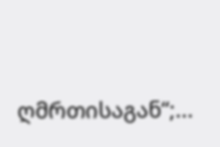ღმრთისაგან“;...